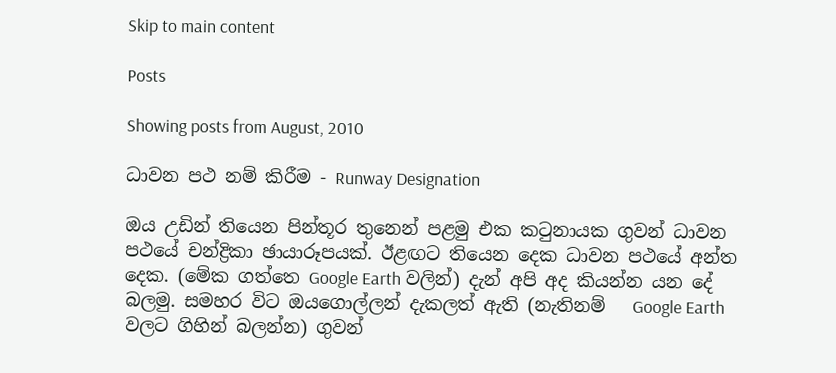Skip to main content

Posts

Showing posts from August, 2010

ධාවන පථ නම් කිරීම - Runway Designation

ඔය උඩින් තියෙන පින්තූර තුනෙන් පළමු එක කටුනායක ගුවන් ධාවන පථයේ චන්ද්‍රිකා ඡායාරූපයක්. ඊළඟට තියෙන දෙක ධාවන පථයේ අන්ත දෙක. (මේක ගත්තෙ Google Earth වලින්) දැන් අපි අද කියන්න යන දේ බලමු. සමහර විට ඔයගොල්ලන් දැකලත් ඇති (නැතිනම්   Google Earth වලට ගිහින් බලන්න) ගුවන්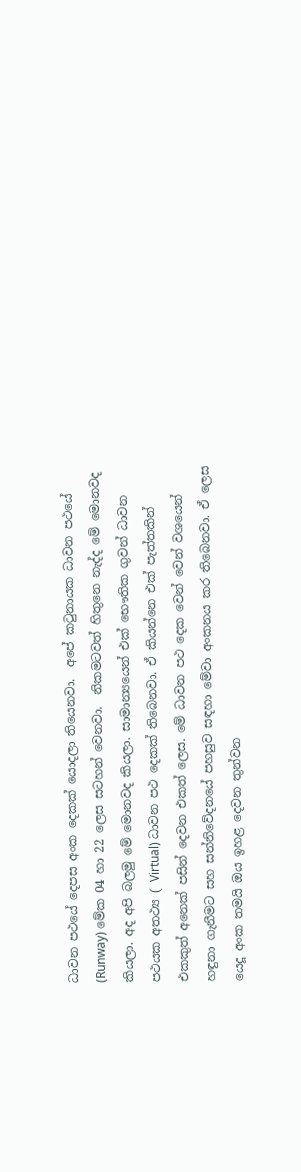ධාවන පථයේ දෙපස අංක දෙකක් යොදලා තියෙනවා.  අපේ කටුනායක ධාවන පථයේ (Runway) මේක 04 හා 22 ලෙස සටහන් වෙනවා.  නිකමටවත් හිතුනෙ නැද්ද මේ මොනවද කියලා. අද අපි බලමු මේ මොනවද කියලා. සාමාන්‍යයෙන් එක් භෞතික ගුවන් ධාවන පථයක අතථ්‍ය ( Virtual) ධාවන පථ දෙකක් තිබෙනවා. ඒ කියන්නෙ එක් පැත්තකින් එකකුත් අනෙක් පසින් දෙවන එකත් ලෙස. මේ ධාවන පථ දෙක වෙන් වෙන් වශයෙන් හඳුනා ගැනීමට සහ සන්නිවේදනයේ පහසුව සඳහා මේවා අංකනය කර තිබෙනවා. ඒ ලෙස යෙදූ අංක තමයි ඔය ඉහළ දෙවන තුන්වන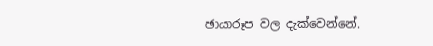ඡායාරූප වල දැක්වෙන්නේ.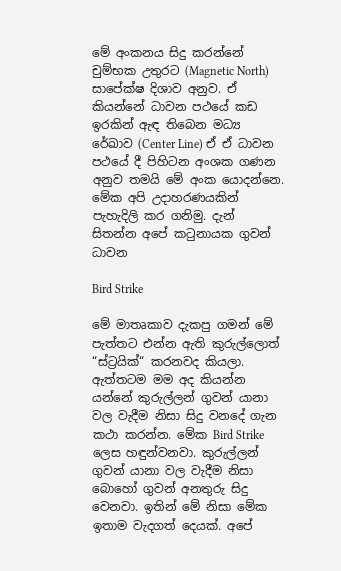මේ අංකනය සිදු කරන්නේ චුම්භක උතුරට (Magnetic North) සාපේක්ෂ දිශාව අනුව. ඒ කියන්නේ ධාවන පථයේ කඩ ඉරකින් ඇඳ තිබෙන මධ්‍ය රේඛාව (Center Line) ඒ ඒ ධාවන පථයේ දී පිහිටන අංශක ගණන අනුව තමයි මේ අංක යොදන්නෙ. මේක අපි උදාහරණයකින් පැහැදිලි කර ගනිමු. දැන් සිතන්න අපේ කටුනායක ගුවන් ධාවන

Bird Strike

මේ මාතෘකාව දැකපු ගමන් මේ පැත්තට එන්න ඇති කුරුල්ලොත් “ස්ට්‍රයික්“ කරනවද කියලා. ඇත්තටම මම අද කියන්න යන්නේ කුරුල්ලන් ගුවන් යානා වල වැදීම නිසා සිදු වනදේ ගැන කථා කරන්න. මේක Bird Strike ලෙස හඳුන්වනවා. කුරුල්ලන් ගුවන් යානා වල වැදීම නිසා බොහෝ ගුවන් අනතුරු සිදු වෙනවා. ඉතින් මේ නිසා මේක ඉතාම වැදගත් දෙයක්. අපේ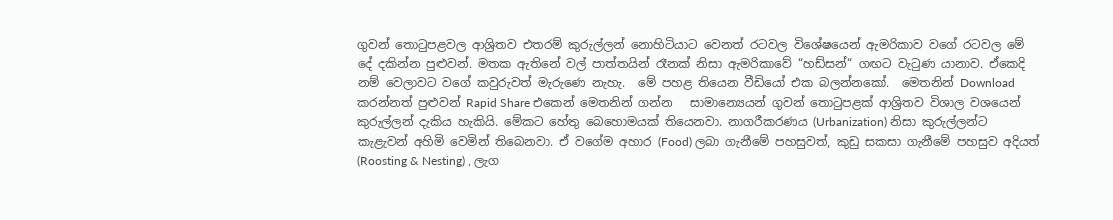ගුවන් තොටුපළවල ආශ්‍රිතව එතරම් කුරුල්ලන් නොහිටියාට වෙනත් රටවල විශේෂයෙන් ඇමරිකාව වගේ රටවල මේ දේ දකින්න පුළුවන්. මතක ඇතිනේ වල් පාත්තයින් රෑනක් නිසා ඇමරිකාවේ “හඩ්සන්“ ගඟට වැටුණ යානාව. ඒකෙදි නම් වෙලාවට වගේ කවුරුවත් මැරුණෙ නැහැ.  මේ පහළ තියෙන වීඩියෝ එක බලන්නකෝ.  මෙතනින් Download කරන්නත් පුළුවන් Rapid Share එකෙන් මෙතනින් ගන්න   සාමාන්‍යෙයන් ගුවන් තොටුපළක් ආශ්‍රිතව විශාල වශයෙන් කුරුල්ලන් දැකිය හැකියි. මේකට හේතු බෙහොමයක් තියෙනවා. නාගරීකරණය (Urbanization) නිසා කුරුල්ලන්ට කැළැවන් අහිමි වෙමින් තිබෙනවා. ඒ වගේම අහාර (Food) ලබා ගැනීමේ පහසුවත්, කුඩු සකසා ගැනීමේ පහසුව අදියත් (Roosting & Nesting) , ලැග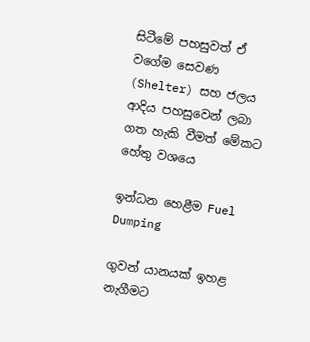සිටීමේ පහසුවත් ඒ වගේම සෙවණ (Shelter) සහ ජලය ආදිය පහසුවෙන් ලබා ගත හැකි වීමත් මේකට හේතු වශයෙ

ඉන්ධන හෙළීම Fuel Dumping

ගුවන් යානයක් ඉහළ නැගීමට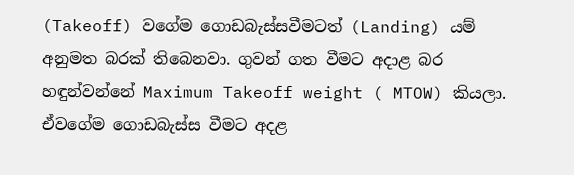(Takeoff) වගේම ගොඩබැස්සවීමටත් (Landing) යම් අනුමත බරක් තිබෙනවා. ගුවන් ගත වීමට අදාළ බර හඳුන්වන්නේ Maximum Takeoff weight ( MTOW) කියලා. ඒවගේම ගොඩබැස්ස වීමට අදළ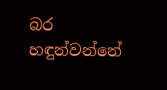බර හඳුන්වන්නේ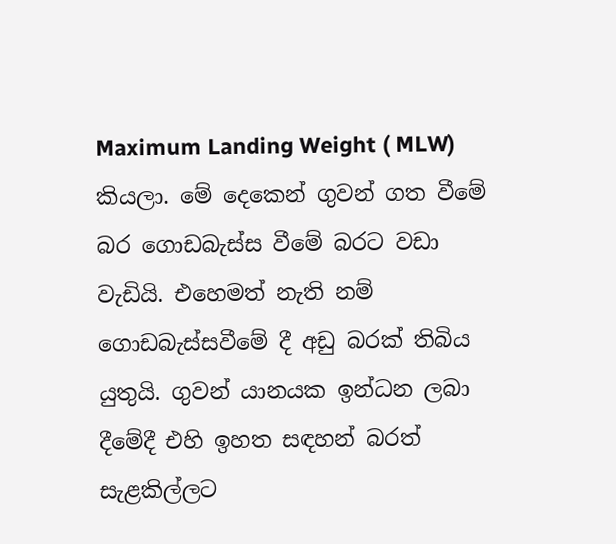Maximum Landing Weight ( MLW) කියලා. මේ දෙකෙන් ගුවන් ගත වීමේ බර ගොඩබැස්ස වීමේ බරට වඩා වැඩියි. එහෙමත් නැති නම් ගොඩබැස්සවීමේ දී අඩු බරක් තිබිය යුතුයි. ගුවන් යානයක ඉන්ධන ලබා දීමේදී එහි ඉහත සඳහන් බරත් සැළකිල්ලට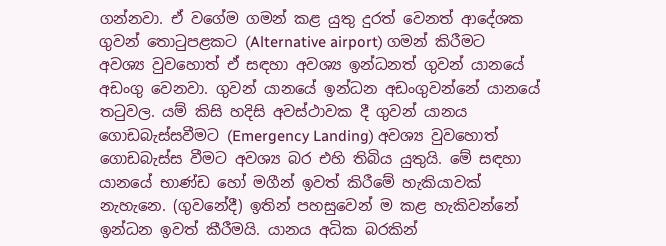ගන්නවා. ඒ වගේම ගමන් කළ යුතු දුරත් වෙනත් ආදේශක ගුවන් තොටුපළකට (Alternative airport) ගමන් කිරීමට අවශ්‍ය වුවහොත් ඒ සඳහා අවශ්‍ය ඉන්ධනත් ගුවන් යානයේ අඩංගු වෙනවා. ගුවන් යානයේ ඉන්ධන අඩංගුවන්නේ යානයේ තටුවල. යම් කිසි හදිසි අවස්ථාවක දී ගුවන් යානය ගොඩබැස්සවීමට (Emergency Landing) අවශ්‍ය වුවහොත් ගොඩබැස්ස වීමට අවශ්‍ය බර එහි තිබිය යුතුයි. මේ සඳහා යානයේ භාණ්ඩ හෝ මගීන් ඉවත් කිරීමේ හැකියාවක් නැහැනෙ. (ගුවනේදී) ඉතින් පහසුවෙන් ම කළ හැකිවන්නේ  ඉන්ධන ඉවත් කීරීමයි. යානය අධික බරකින්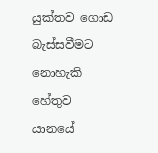යුක්තව ගොඩ බැස්සවීමට නොහැකි හේතුව යානයේ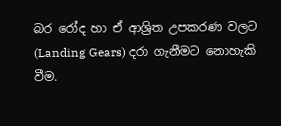බර රෝද හා ඒ ආශ්‍රිත උපකරණ වලට (Landing Gears) දරා ගැනීමට නොහැකි වීම.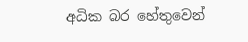අධික බර හේතුවෙන්